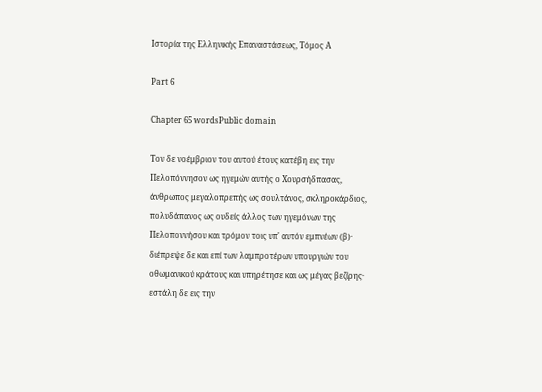Ιστορία της Ελληνικής Επαναστάσεως, Τόμος Α

Part 6

Chapter 65 wordsPublic domain

Τον δε νοέμβριον του αυτού έτους κατέβη εις την Πελοπόννησον ως ηγεμών αυτής ο Χουρσήδπασας, άνθρωπος μεγαλοπρεπής ως σουλτάνος, σκληροκάρδιος, πολυδάπανος ως ουδείς άλλος των ηγεμόνων της Πελοποννήσου και τρόμον τοις υπ' αυτόν εμπνέων (β)· διέπρεψε δε και επί των λαμπροτέρων υπουργιών του οθωμανικού κράτους και υπηρέτησε και ως μέγας βεζίρης· εστάλη δε εις την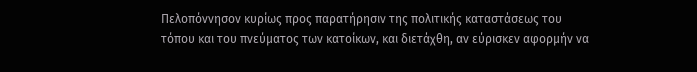Πελοπόννησον κυρίως προς παρατήρησιν της πολιτικής καταστάσεως του τόπου και του πνεύματος των κατοίκων, και διετάχθη, αν εύρισκεν αφορμήν να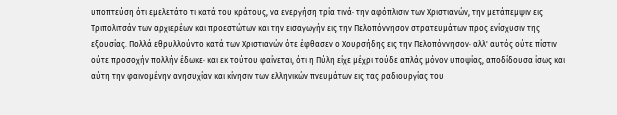υποπτεύση ότι εμελετάτο τι κατά του κράτους, να ενεργήση τρία τινά· την αφόπλισιν των Χριστιανών, την μετάπεμψιν εις Τριπολιτσάν των αρχιερέων και προεστώτων και την εισαγωγήν εις την Πελοπόννησον στρατευμάτων προς ενίσχυσιν της εξουσίας. Πολλά εθρυλλούντο κατά των Χριστιανών ότε έφθασεν ο Χουρσήδης εις την Πελοπόννησον· αλλ' αυτός ούτε πίστιν ούτε προσοχήν πολλήν έδωκε· και εκ τούτου φαίνεται, ότι η Πύλη είχε μέχρι τούδε απλάς μόνον υποψίας, αποδίδουσα ίσως και αύτη την φαινομένην ανησυχίαν και κίνησιν των ελληνικών πνευμάτων εις τας ραδιουργίας του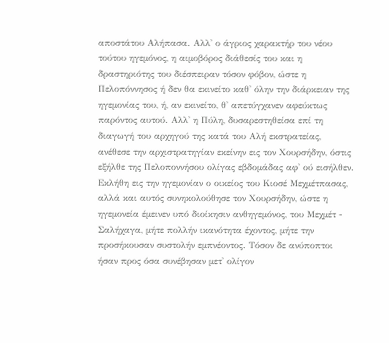αποστάτου Αλήπασα. Αλλ' ο άγριος χαρακτήρ του νέου τούτου ηγεμόνος, η αιμοβόρος διάθεσίς του και η δραστηριότης του διέσπειραν τόσον φόβον, ώστε η Πελοπόννησος ή δεν θα εκινείτο καθ' όλην την διάρκειαν της ηγεμονίας του, ή, αν εκινείτο, θ' απετύγχανεν αφεύκτως παρόντος αυτού. Αλλ' η Πύλη, δυσαρεστηθείσα επί τη διαγωγή του αρχηγού της κατά του Αλή εκστρατείας, ανέθεσε την αρχιστρατηγίαν εκείνην εις τον Χουρσήδην, όστις εξήλθε της Πελοποννήσου ολίγας εβδομάδας αφ' ού εισήλθεν. Εκλήθη εις την ηγεμονίαν ο οικείος του Κιοσέ Μεχμέτπασας, αλλά και αυτός συνηκολούθησε τον Χουρσήδην, ώστε η ηγεμονεία έμεινεν υπό διοίκησιν ανθηγεμόνος, του Μεχμέτ - Σαλήχαγα, μήτε πολλήν ικανότητα έχοντος, μήτε την προσήκουσαν συστολήν εμπνέοντος. Τόσον δε ανύποπτοι ήσαν προς όσα συνέβησαν μετ' ολίγον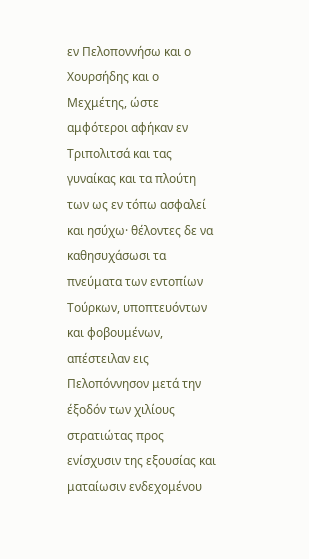εν Πελοποννήσω και ο Χουρσήδης και ο Μεχμέτης, ώστε αμφότεροι αφήκαν εν Τριπολιτσά και τας γυναίκας και τα πλούτη των ως εν τόπω ασφαλεί και ησύχω· θέλοντες δε να καθησυχάσωσι τα πνεύματα των εντοπίων Τούρκων, υποπτευόντων και φοβουμένων, απέστειλαν εις Πελοπόννησον μετά την έξοδόν των χιλίους στρατιώτας προς ενίσχυσιν της εξουσίας και ματαίωσιν ενδεχομένου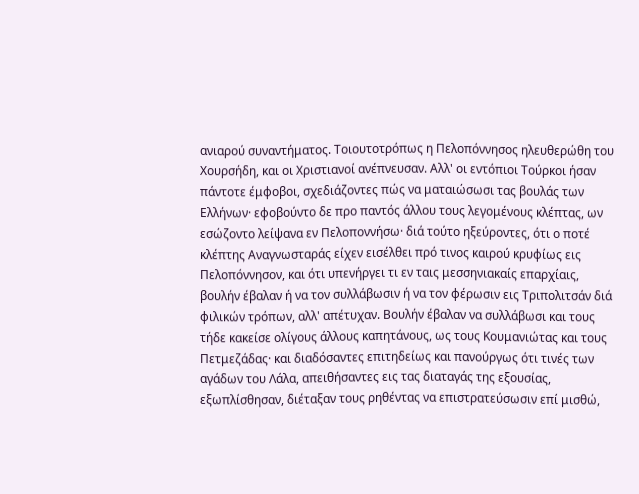ανιαρού συναντήματος. Τοιουτοτρόπως η Πελοπόννησος ηλευθερώθη του Χουρσήδη, και οι Χριστιανοί ανέπνευσαν. Αλλ' οι εντόπιοι Τούρκοι ήσαν πάντοτε έμφοβοι, σχεδιάζοντες πώς να ματαιώσωσι τας βουλάς των Ελλήνων· εφοβούντο δε προ παντός άλλου τους λεγομένους κλέπτας, ων εσώζοντο λείψανα εν Πελοποννήσω· διά τούτο ηξεύροντες, ότι ο ποτέ κλέπτης Αναγνωσταράς είχεν εισέλθει πρό τινος καιρού κρυφίως εις Πελοπόννησον, και ότι υπενήργει τι εν ταις μεσσηνιακαίς επαρχίαις, βουλήν έβαλαν ή να τον συλλάβωσιν ή να τον φέρωσιν εις Τριπολιτσάν διά φιλικών τρόπων, αλλ' απέτυχαν. Βουλήν έβαλαν να συλλάβωσι και τους τήδε κακείσε ολίγους άλλους καπητάνους, ως τους Κουμανιώτας και τους Πετμεζάδας· και διαδόσαντες επιτηδείως και πανούργως ότι τινές των αγάδων του Λάλα, απειθήσαντες εις τας διαταγάς της εξουσίας, εξωπλίσθησαν, διέταξαν τους ρηθέντας να επιστρατεύσωσιν επί μισθώ,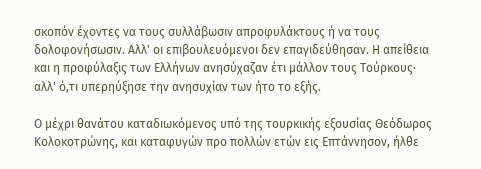σκοπόν έχοντες να τους συλλάβωσιν απροφυλάκτους ή να τους δολοφονήσωσιν. Αλλ' οι επιβουλευόμενοι δεν επαγιδεύθησαν. Η απείθεια και η προφύλαξις των Ελλήνων ανησύχαζαν έτι μάλλον τους Τούρκους· αλλ' ό,τι υπερηύξησε την ανησυχίαν των ήτο το εξής.

Ο μέχρι θανάτου καταδιωκόμενος υπό της τουρκικής εξουσίας Θεόδωρος Κολοκοτρώνης, και καταφυγών προ πολλών ετών εις Επτάννησον, ήλθε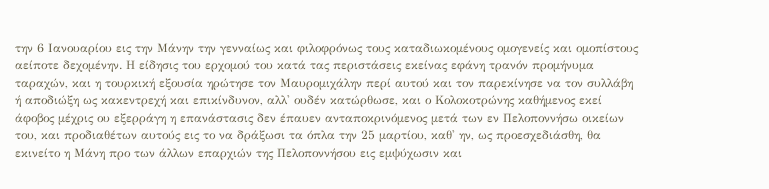την 6 Ιανουαρίου εις την Μάνην την γενναίως και φιλοφρόνως τους καταδιωκομένους ομογενείς και ομοπίστους αείποτε δεχομένην. Η είδησις του ερχομού του κατά τας περιστάσεις εκείνας εφάνη τρανόν προμήνυμα ταραχών, και η τουρκική εξουσία ηρώτησε τον Μαυρομιχάλην περί αυτού και τον παρεκίνησε να τον συλλάβη ή αποδιώξη ως κακεντρεχή και επικίνδυνον, αλλ' ουδέν κατώρθωσε, και ο Κολοκοτρώνης καθήμενος εκεί άφοβος μέχρις ου εξερράγη η επανάστασις δεν έπαυεν ανταποκρινόμενος μετά των εν Πελοποννήσω οικείων του, και προδιαθέτων αυτούς εις το να δράξωσι τα όπλα την 25 μαρτίου, καθ' ην, ως προεσχεδιάσθη, θα εκινείτο η Μάνη προ των άλλων επαρχιών της Πελοποννήσου εις εμψύχωσιν και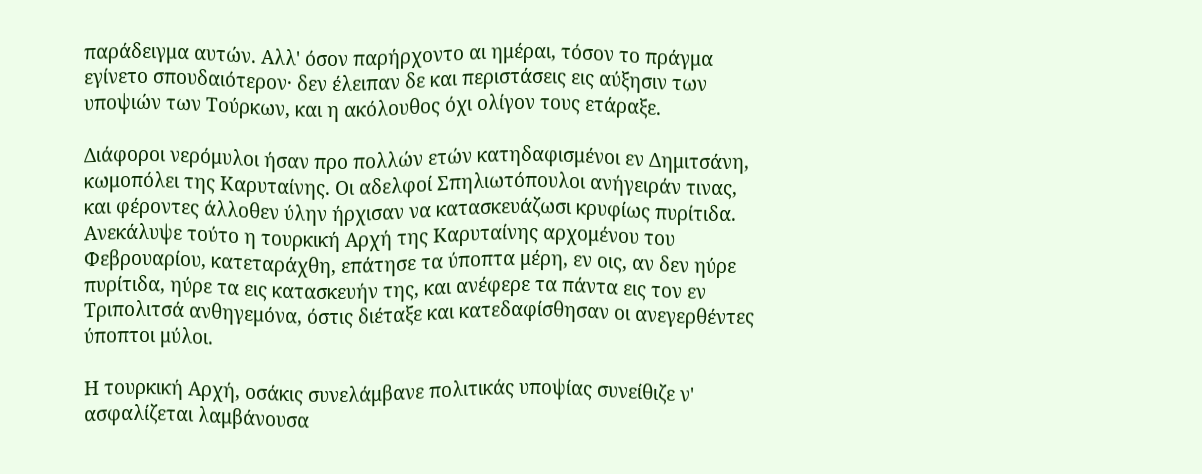παράδειγμα αυτών. Αλλ' όσον παρήρχοντο αι ημέραι, τόσον το πράγμα εγίνετο σπουδαιότερον· δεν έλειπαν δε και περιστάσεις εις αύξησιν των υποψιών των Τούρκων, και η ακόλουθος όχι ολίγον τους ετάραξε.

Διάφοροι νερόμυλοι ήσαν προ πολλών ετών κατηδαφισμένοι εν Δημιτσάνη, κωμοπόλει της Καρυταίνης. Οι αδελφοί Σπηλιωτόπουλοι ανήγειράν τινας, και φέροντες άλλοθεν ύλην ήρχισαν να κατασκευάζωσι κρυφίως πυρίτιδα. Ανεκάλυψε τούτο η τουρκική Αρχή της Καρυταίνης αρχομένου του Φεβρουαρίου, κατεταράχθη, επάτησε τα ύποπτα μέρη, εν οις, αν δεν ηύρε πυρίτιδα, ηύρε τα εις κατασκευήν της, και ανέφερε τα πάντα εις τον εν Τριπολιτσά ανθηγεμόνα, όστις διέταξε και κατεδαφίσθησαν οι ανεγερθέντες ύποπτοι μύλοι.

Η τουρκική Αρχή, οσάκις συνελάμβανε πολιτικάς υποψίας συνείθιζε ν' ασφαλίζεται λαμβάνουσα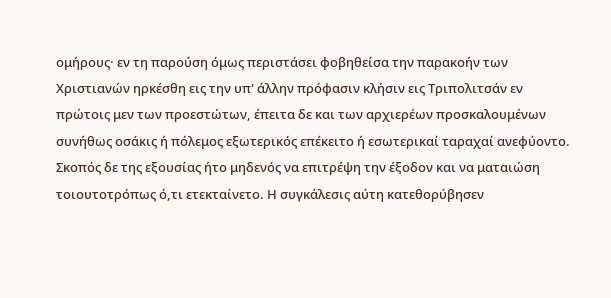ομήρους· εν τη παρούση όμως περιστάσει φοβηθείσα την παρακοήν των Χριστιανών ηρκέσθη εις την υπ' άλλην πρόφασιν κλήσιν εις Τριπολιτσάν εν πρώτοις μεν των προεστώτων, έπειτα δε και των αρχιερέων προσκαλουμένων συνήθως οσάκις ή πόλεμος εξωτερικός επέκειτο ή εσωτερικαί ταραχαί ανεφύοντο. Σκοπός δε της εξουσίας ήτο μηδενός να επιτρέψη την έξοδον και να ματαιώση τοιουτοτρόπως ό,τι ετεκταίνετο. Η συγκάλεσις αύτη κατεθορύβησεν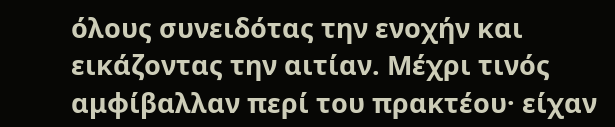όλους συνειδότας την ενοχήν και εικάζοντας την αιτίαν. Μέχρι τινός αμφίβαλλαν περί του πρακτέου· είχαν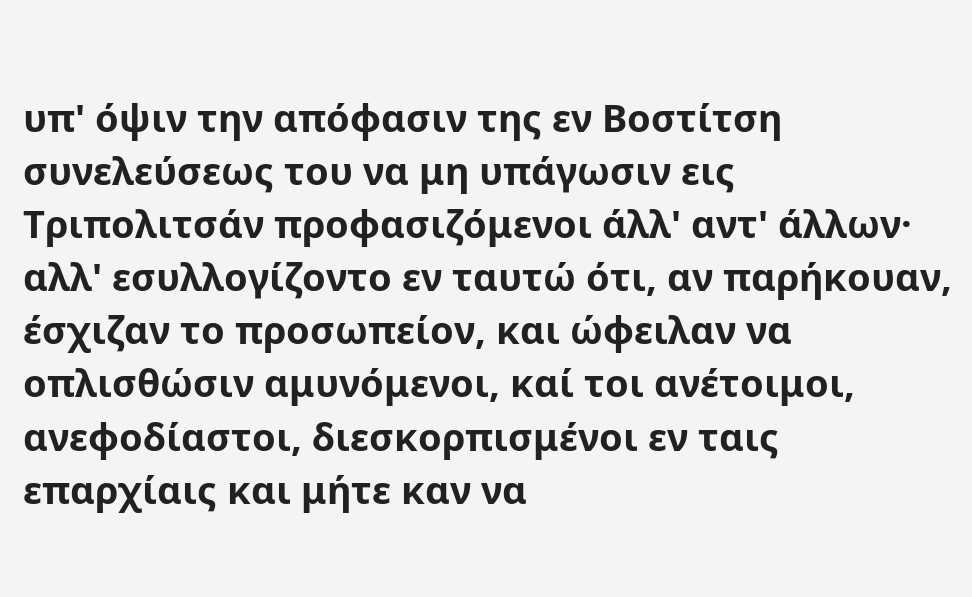υπ' όψιν την απόφασιν της εν Βοστίτση συνελεύσεως του να μη υπάγωσιν εις Τριπολιτσάν προφασιζόμενοι άλλ' αντ' άλλων· αλλ' εσυλλογίζοντο εν ταυτώ ότι, αν παρήκουαν, έσχιζαν το προσωπείον, και ώφειλαν να οπλισθώσιν αμυνόμενοι, καί τοι ανέτοιμοι, ανεφοδίαστοι, διεσκορπισμένοι εν ταις επαρχίαις και μήτε καν να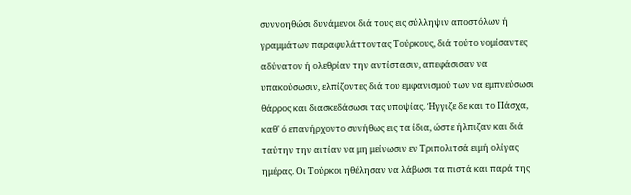συννοηθώσι δυνάμενοι διά τους εις σύλληψιν αποστόλων ή γραμμάτων παραφυλάττοντας Τούρκους, διά τούτο νομίσαντες αδύνατον ή ολεθρίαν την αντίστασιν, απεφάσισαν να υπακούσωσιν, ελπίζοντες διά του εμφανισμού των να εμπνεύσωσι θάρρος και διασκεδάσωσι τας υποψίας. Ήγγιζε δε και το Πάσχα, καθ' ό επανήρχοντο συνήθως εις τα ίδια, ώστε ήλπιζαν και διά ταύτην την αιτίαν να μη μείνωσιν εν Τριπολιτσά ειμή ολίγας ημέρας. Οι Τούρκοι ηθέλησαν να λάβωσι τα πιστά και παρά της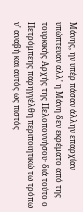Μάνης, ην υπέρ πάσαν άλλην επαρχίαν υπώπτευαν αλλ' η Μάνη δεν εκρέματο από της τουρκικής Αρχής της Πελοποννήσου· διά τούτο ο Πετρόμπεης παρηγγέλθη περιποιητικώ τω τρόπω ν' αναβή και αυτός ως πιστός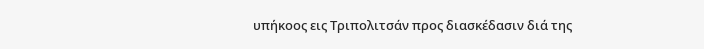υπήκοος εις Τριπολιτσάν προς διασκέδασιν διά της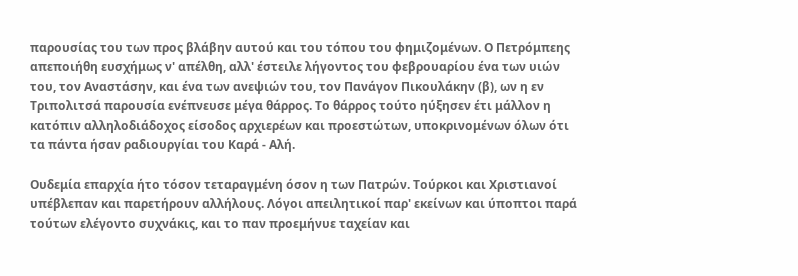παρουσίας του των προς βλάβην αυτού και του τόπου του φημιζομένων. Ο Πετρόμπεης απεποιήθη ευσχήμως ν' απέλθη, αλλ' έστειλε λήγοντος του φεβρουαρίου ένα των υιών του, τον Αναστάσην, και ένα των ανεψιών του, τον Πανάγον Πικουλάκην (β), ων η εν Τριπολιτσά παρουσία ενέπνευσε μέγα θάρρος. Το θάρρος τούτο ηύξησεν έτι μάλλον η κατόπιν αλληλοδιάδοχος είσοδος αρχιερέων και προεστώτων, υποκρινομένων όλων ότι τα πάντα ήσαν ραδιουργίαι του Καρά - Αλή.

Ουδεμία επαρχία ήτο τόσον τεταραγμένη όσον η των Πατρών. Τούρκοι και Χριστιανοί υπέβλεπαν και παρετήρουν αλλήλους. Λόγοι απειλητικοί παρ' εκείνων και ύποπτοι παρά τούτων ελέγοντο συχνάκις, και το παν προεμήνυε ταχείαν και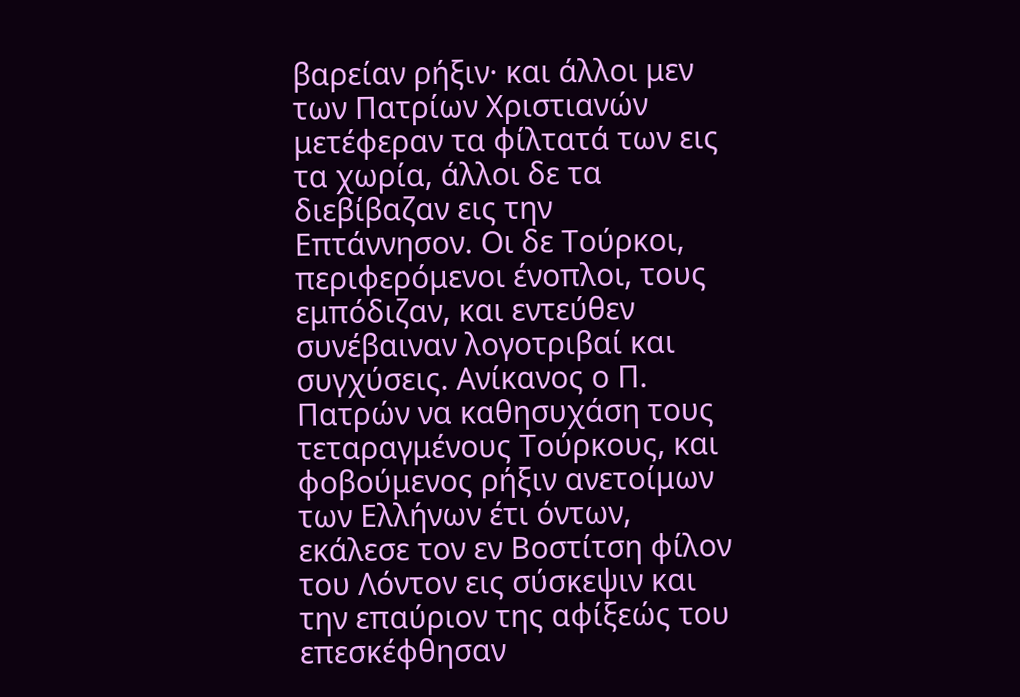βαρείαν ρήξιν· και άλλοι μεν των Πατρίων Χριστιανών μετέφεραν τα φίλτατά των εις τα χωρία, άλλοι δε τα διεβίβαζαν εις την Επτάννησον. Οι δε Τούρκοι, περιφερόμενοι ένοπλοι, τους εμπόδιζαν, και εντεύθεν συνέβαιναν λογοτριβαί και συγχύσεις. Ανίκανος ο Π. Πατρών να καθησυχάση τους τεταραγμένους Τούρκους, και φοβούμενος ρήξιν ανετοίμων των Ελλήνων έτι όντων, εκάλεσε τον εν Βοστίτση φίλον του Λόντον εις σύσκεψιν και την επαύριον της αφίξεώς του επεσκέφθησαν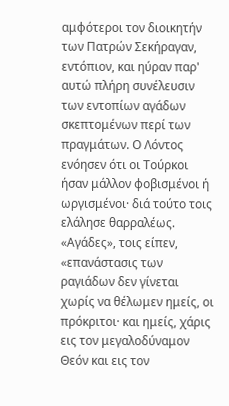αμφότεροι τον διοικητήν των Πατρών Σεκήραγαν, εντόπιον, και ηύραν παρ' αυτώ πλήρη συνέλευσιν των εντοπίων αγάδων σκεπτομένων περί των πραγμάτων. Ο Λόντος ενόησεν ότι οι Τούρκοι ήσαν μάλλον φοβισμένοι ή ωργισμένοι· διά τούτο τοις ελάλησε θαρραλέως. «Αγάδες», τοις είπεν, «επανάστασις των ραγιάδων δεν γίνεται χωρίς να θέλωμεν ημείς, οι πρόκριτοι· και ημείς, χάρις εις τον μεγαλοδύναμον Θεόν και εις τον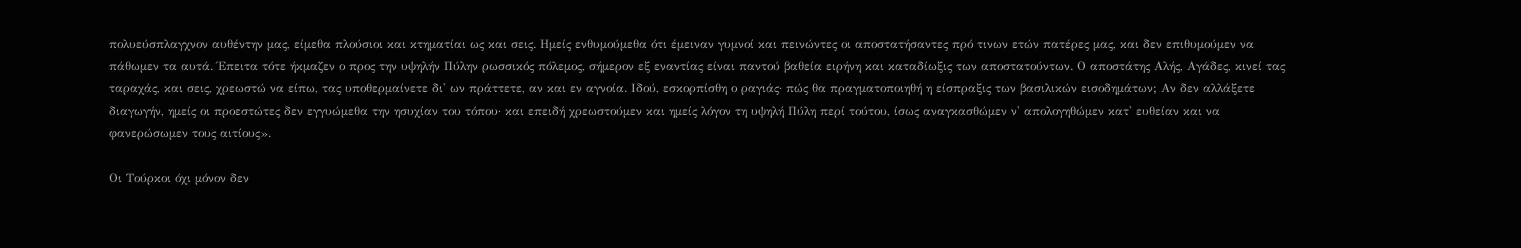πολυεύσπλαγχνον αυθέντην μας, είμεθα πλούσιοι και κτηματίαι ως και σεις. Ημείς ενθυμούμεθα ότι έμειναν γυμνοί και πεινώντες οι αποστατήσαντες πρό τινων ετών πατέρες μας, και δεν επιθυμούμεν να πάθωμεν τα αυτά. Έπειτα τότε ήκμαζεν ο προς την υψηλήν Πύλην ρωσσικός πόλεμος, σήμερον εξ εναντίας είναι παντού βαθεία ειρήνη και καταδίωξις των αποστατούντων. Ο αποστάτης Αλής, Αγάδες, κινεί τας ταραχάς, και σεις, χρεωστώ να είπω, τας υποθερμαίνετε δι' ων πράττετε, αν και εν αγνοία. Ιδού, εσκορπίσθη ο ραγιάς· πώς θα πραγματοποιηθή η είσπραξις των βασιλικών εισοδημάτων; Αν δεν αλλάξετε διαγωγήν, ημείς οι προεστώτες δεν εγγυώμεθα την ησυχίαν του τόπου· και επειδή χρεωστούμεν και ημείς λόγον τη υψηλή Πύλη περί τούτου, ίσως αναγκασθώμεν ν' απολογηθώμεν κατ' ευθείαν και να φανερώσωμεν τους αιτίους».

Οι Τούρκοι όχι μόνον δεν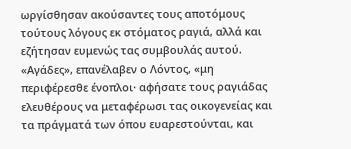ωργίσθησαν ακούσαντες τους αποτόμους τούτους λόγους εκ στόματος ραγιά, αλλά και εζήτησαν ευμενώς τας συμβουλάς αυτού. «Αγάδες», επανέλαβεν ο Λόντος, «μη περιφέρεσθε ένοπλοι· αφήσατε τους ραγιάδας ελευθέρους να μεταφέρωσι τας οικογενείας και τα πράγματά των όπου ευαρεστούνται, και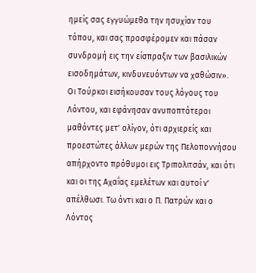ημείς σας εγγυώμεθα την ησυχίαν του τόπου, και σας προσφέρομεν και πάσαν συνδρομή εις την είσπραξιν των βασιλικών εισοδημάτων, κινδυνευόντων να χαθώσιν». Οι Τούρκοι εισήκουσαν τους λόγους του Λόντου, και εφάνησαν ανυποπτότεροι μαθόντες μετ' ολίγον, ότι αρχιερείς και προεστώτες άλλων μερών της Πελοποννήσου απήρχοντο πρόθυμοι εις Τριπολιτσάν, και ότι και οι της Αχαΐας εμελέτων και αυτοί ν' απέλθωσι. Τω όντι και ο Π. Πατρών και ο Λόντος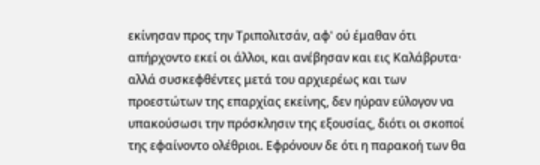εκίνησαν προς την Τριπολιτσάν, αφ' ού έμαθαν ότι απήρχοντο εκεί οι άλλοι, και ανέβησαν και εις Καλάβρυτα· αλλά συσκεφθέντες μετά του αρχιερέως και των προεστώτων της επαρχίας εκείνης, δεν ηύραν εύλογον να υπακούσωσι την πρόσκλησιν της εξουσίας, διότι οι σκοποί της εφαίνοντο ολέθριοι. Εφρόνουν δε ότι η παρακοή των θα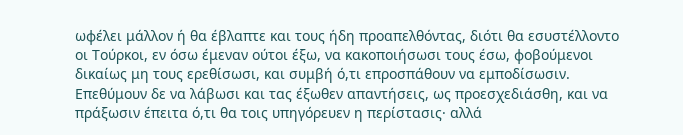ωφέλει μάλλον ή θα έβλαπτε και τους ήδη προαπελθόντας, διότι θα εσυστέλλοντο οι Τούρκοι, εν όσω έμεναν ούτοι έξω, να κακοποιήσωσι τους έσω, φοβούμενοι δικαίως μη τους ερεθίσωσι, και συμβή ό,τι επροσπάθουν να εμποδίσωσιν. Επεθύμουν δε να λάβωσι και τας έξωθεν απαντήσεις, ως προεσχεδιάσθη, και να πράξωσιν έπειτα ό,τι θα τοις υπηγόρευεν η περίστασις· αλλά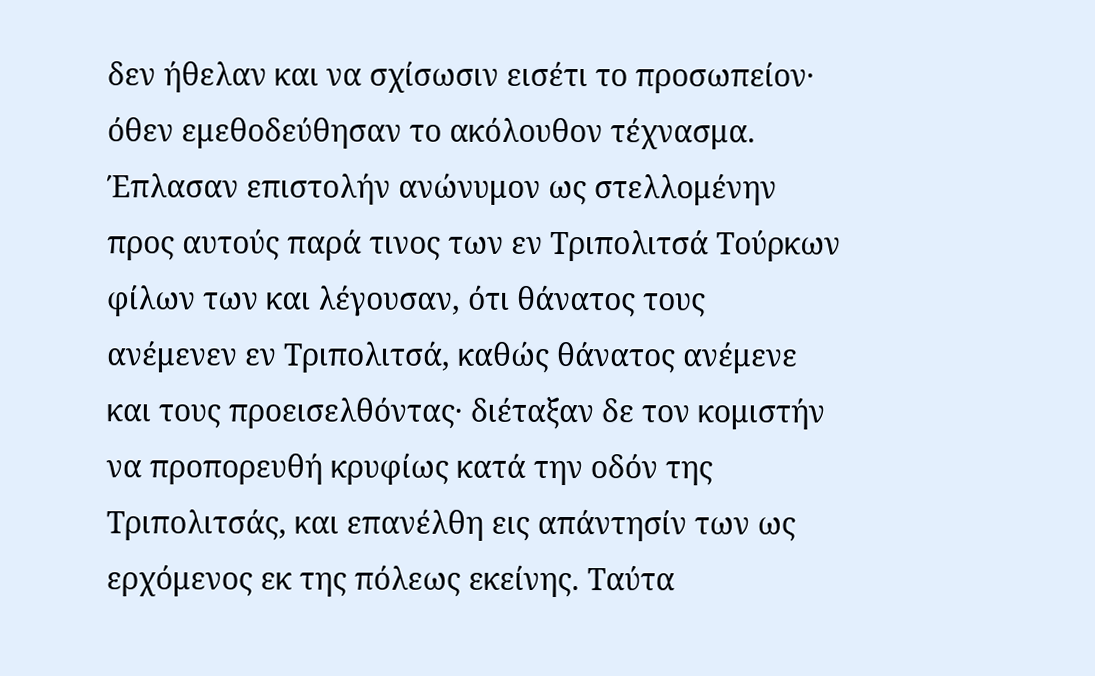δεν ήθελαν και να σχίσωσιν εισέτι το προσωπείον· όθεν εμεθοδεύθησαν το ακόλουθον τέχνασμα. Έπλασαν επιστολήν ανώνυμον ως στελλομένην προς αυτούς παρά τινος των εν Τριπολιτσά Τούρκων φίλων των και λέγουσαν, ότι θάνατος τους ανέμενεν εν Τριπολιτσά, καθώς θάνατος ανέμενε και τους προεισελθόντας· διέταξαν δε τον κομιστήν να προπορευθή κρυφίως κατά την οδόν της Τριπολιτσάς, και επανέλθη εις απάντησίν των ως ερχόμενος εκ της πόλεως εκείνης. Ταύτα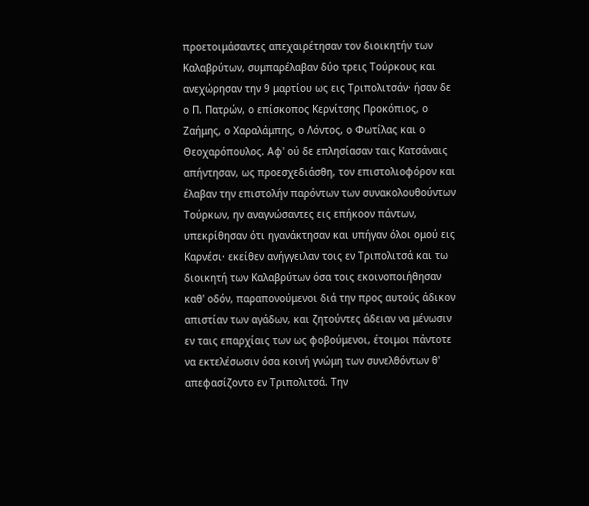προετοιμάσαντες απεχαιρέτησαν τον διοικητήν των Καλαβρύτων, συμπαρέλαβαν δύο τρεις Τούρκους και ανεχώρησαν την 9 μαρτίου ως εις Τριπολιτσάν· ήσαν δε ο Π. Πατρών, ο επίσκοπος Κερνίτσης Προκόπιος, ο Ζαήμης, ο Χαραλάμπης, ο Λόντος, ο Φωτίλας και ο Θεοχαρόπουλος. Αφ' ού δε επλησίασαν ταις Κατσάναις απήντησαν, ως προεσχεδιάσθη, τον επιστολιοφόρον και έλαβαν την επιστολήν παρόντων των συνακολουθούντων Τούρκων, ην αναγνώσαντες εις επήκοον πάντων, υπεκρίθησαν ότι ηγανάκτησαν και υπήγαν όλοι ομού εις Καρνέσι· εκείθεν ανήγγειλαν τοις εν Τριπολιτσά και τω διοικητή των Καλαβρύτων όσα τοις εκοινοποιήθησαν καθ' οδόν, παραπονούμενοι διά την προς αυτούς άδικον απιστίαν των αγάδων, και ζητούντες άδειαν να μένωσιν εν ταις επαρχίαις των ως φοβούμενοι, έτοιμοι πάντοτε να εκτελέσωσιν όσα κοινή γνώμη των συνελθόντων θ' απεφασίζοντο εν Τριπολιτσά. Την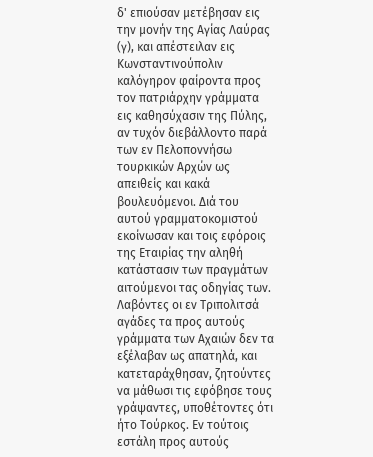δ' επιούσαν μετέβησαν εις την μονήν της Αγίας Λαύρας (γ), και απέστειλαν εις Κωνσταντινούπολιν καλόγηρον φαίροντα προς τον πατριάρχην γράμματα εις καθησύχασιν της Πύλης, αν τυχόν διεβάλλοντο παρά των εν Πελοποννήσω τουρκικών Αρχών ως απειθείς και κακά βουλευόμενοι. Διά του αυτού γραμματοκομιστού εκοίνωσαν και τοις εφόροις της Εταιρίας την αληθή κατάστασιν των πραγμάτων αιτούμενοι τας οδηγίας των. Λαβόντες οι εν Τριπολιτσά αγάδες τα προς αυτούς γράμματα των Αχαιών δεν τα εξέλαβαν ως απατηλά, και κατεταράχθησαν, ζητούντες να μάθωσι τις εφόβησε τους γράψαντες, υποθέτοντες ότι ήτο Τούρκος. Εν τούτοις εστάλη προς αυτούς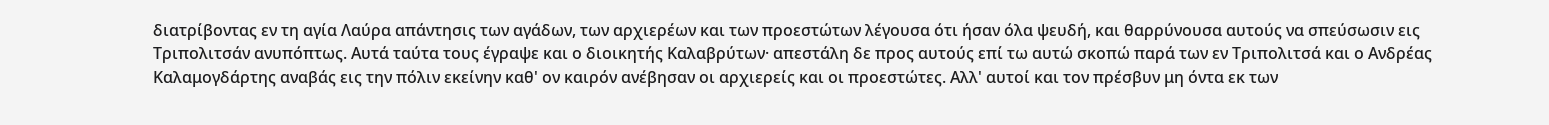διατρίβοντας εν τη αγία Λαύρα απάντησις των αγάδων, των αρχιερέων και των προεστώτων λέγουσα ότι ήσαν όλα ψευδή, και θαρρύνουσα αυτούς να σπεύσωσιν εις Τριπολιτσάν ανυπόπτως. Αυτά ταύτα τους έγραψε και ο διοικητής Καλαβρύτων· απεστάλη δε προς αυτούς επί τω αυτώ σκοπώ παρά των εν Τριπολιτσά και ο Ανδρέας Καλαμογδάρτης αναβάς εις την πόλιν εκείνην καθ' ον καιρόν ανέβησαν οι αρχιερείς και οι προεστώτες. Αλλ' αυτοί και τον πρέσβυν μη όντα εκ των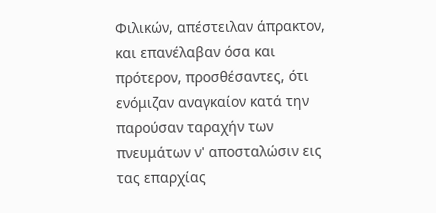Φιλικών, απέστειλαν άπρακτον, και επανέλαβαν όσα και πρότερον, προσθέσαντες, ότι ενόμιζαν αναγκαίον κατά την παρούσαν ταραχήν των πνευμάτων ν' αποσταλώσιν εις τας επαρχίας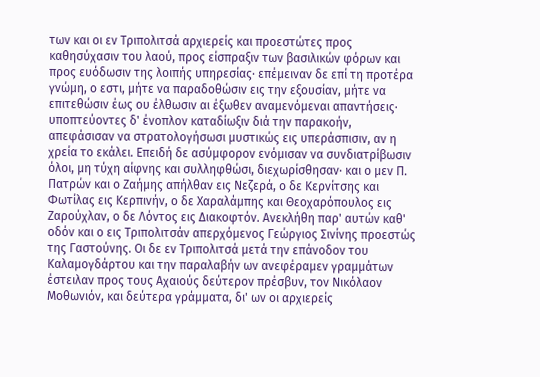των και οι εν Τριπολιτσά αρχιερείς και προεστώτες προς καθησύχασιν του λαού, προς είσπραξιν των βασιλικών φόρων και προς ευόδωσιν της λοιπής υπηρεσίας· επέμειναν δε επί τη προτέρα γνώμη, ο εστι, μήτε να παραδοθώσιν εις την εξουσίαν, μήτε να επιτεθώσιν έως ου έλθωσιν αι έξωθεν αναμενόμεναι απαντήσεις· υποπτεύοντες δ' ένοπλον καταδίωξιν διά την παρακοήν, απεφάσισαν να στρατολογήσωσι μυστικώς εις υπεράσπισιν, αν η χρεία το εκάλει. Επειδή δε ασύμφορον ενόμισαν να συνδιατρίβωσιν όλοι, μη τύχη αίφνης και συλληφθώσι, διεχωρίσθησαν· και ο μεν Π. Πατρών και ο Ζαήμης απήλθαν εις Νεζερά, ο δε Κερνίτσης και Φωτίλας εις Κερπινήν, ο δε Χαραλάμπης και Θεοχαρόπουλος εις Ζαρούχλαν, ο δε Λόντος εις Διακοφτόν. Ανεκλήθη παρ' αυτών καθ' οδόν και ο εις Τριπολιτσάν απερχόμενος Γεώργιος Σινίνης προεστώς της Γαστούνης. Οι δε εν Τριπολιτσά μετά την επάνοδον του Καλαμογδάρτου και την παραλαβήν ων ανεφέραμεν γραμμάτων έστειλαν προς τους Αχαιούς δεύτερον πρέσβυν, τον Νικόλαον Μοθωνιόν, και δεύτερα γράμματα, δι' ων οι αρχιερείς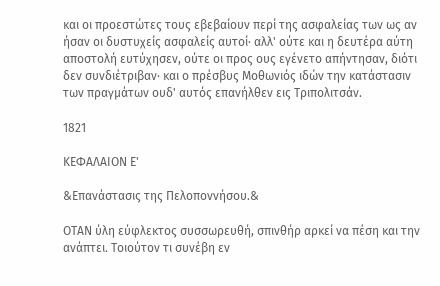και οι προεστώτες τους εβεβαίουν περί της ασφαλείας των ως αν ήσαν οι δυστυχείς ασφαλείς αυτοί· αλλ' ούτε και η δευτέρα αύτη αποστολή ευτύχησεν, ούτε οι προς ους εγένετο απήντησαν, διότι δεν συνδιέτριβαν· και ο πρέσβυς Μοθωνιός ιδών την κατάστασιν των πραγμάτων ουδ' αυτός επανήλθεν εις Τριπολιτσάν.

1821

ΚΕΦΑΛΑΙΟΝ Ε'

&Επανάστασις της Πελοποννήσου.&

ΟΤΑΝ ύλη εύφλεκτος συσσωρευθή, σπινθήρ αρκεί να πέση και την ανάπτει. Τοιούτον τι συνέβη εν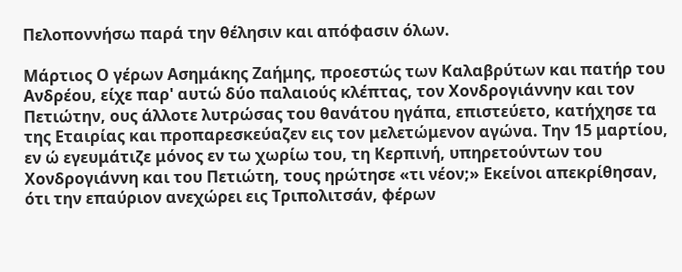Πελοποννήσω παρά την θέλησιν και απόφασιν όλων.

Μάρτιος Ο γέρων Ασημάκης Ζαήμης, προεστώς των Καλαβρύτων και πατήρ του Ανδρέου, είχε παρ' αυτώ δύο παλαιούς κλέπτας, τον Χονδρογιάννην και τον Πετιώτην, ους άλλοτε λυτρώσας του θανάτου ηγάπα, επιστεύετο, κατήχησε τα της Εταιρίας και προπαρεσκεύαζεν εις τον μελετώμενον αγώνα. Την 15 μαρτίου, εν ώ εγευμάτιζε μόνος εν τω χωρίω του, τη Κερπινή, υπηρετούντων του Χονδρογιάννη και του Πετιώτη, τους ηρώτησε «τι νέον;» Εκείνοι απεκρίθησαν, ότι την επαύριον ανεχώρει εις Τριπολιτσάν, φέρων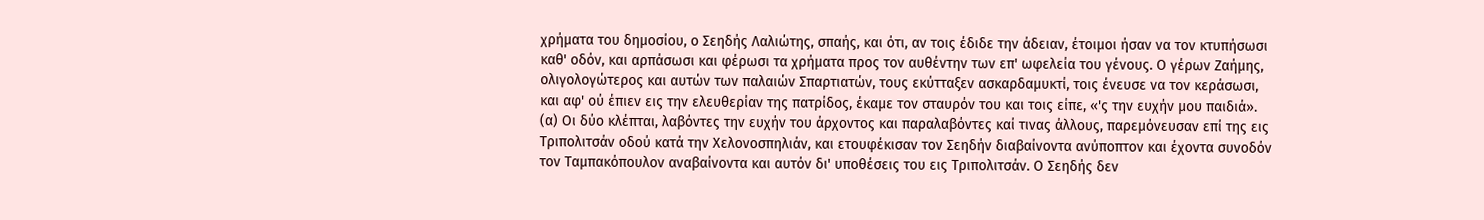χρήματα του δημοσίου, ο Σεηδής Λαλιώτης, σπαής, και ότι, αν τοις έδιδε την άδειαν, έτοιμοι ήσαν να τον κτυπήσωσι καθ' οδόν, και αρπάσωσι και φέρωσι τα χρήματα προς τον αυθέντην των επ' ωφελεία του γένους. Ο γέρων Ζαήμης, ολιγολογώτερος και αυτών των παλαιών Σπαρτιατών, τους εκύτταξεν ασκαρδαμυκτί, τοις ένευσε να τον κεράσωσι, και αφ' ού έπιεν εις την ελευθερίαν της πατρίδος, έκαμε τον σταυρόν του και τοις είπε, «'ς την ευχήν μου παιδιά». (α) Οι δύο κλέπται, λαβόντες την ευχήν του άρχοντος και παραλαβόντες καί τινας άλλους, παρεμόνευσαν επί της εις Τριπολιτσάν οδού κατά την Χελονοσπηλιάν, και ετουφέκισαν τον Σεηδήν διαβαίνοντα ανύποπτον και έχοντα συνοδόν τον Ταμπακόπουλον αναβαίνοντα και αυτόν δι' υποθέσεις του εις Τριπολιτσάν. Ο Σεηδής δεν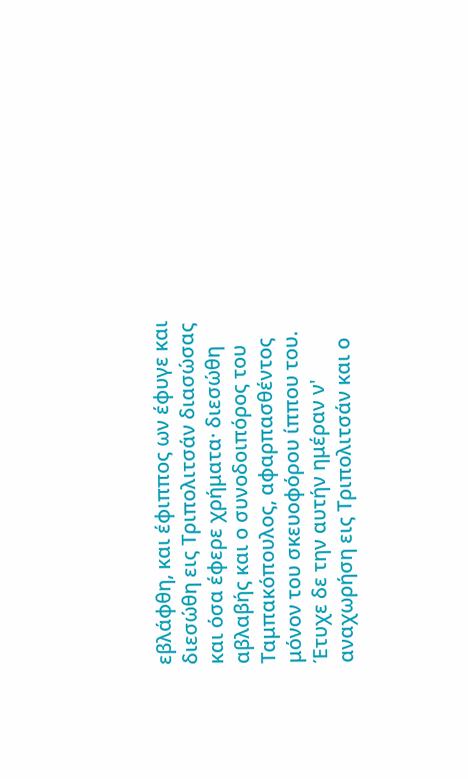εβλάφθη, και έφιππος ων έφυγε και διεσώθη εις Τριπολιτσάν διασώσας και όσα έφερε χρήματα· διεσώθη αβλαβής και ο συνοδοιπόρος του Ταμπακόπουλος, αφαρπασθέντος μόνον του σκευοφόρου ίππου του. Έτυχε δε την αυτήν ημέραν ν' αναχωρήση εις Τριπολιτσάν και ο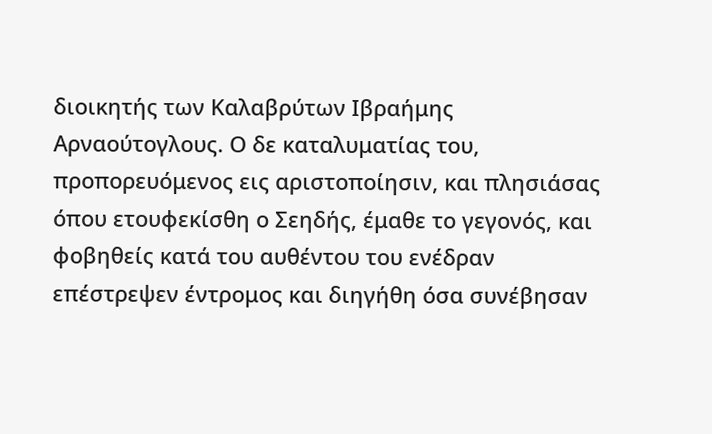διοικητής των Καλαβρύτων Ιβραήμης Αρναούτογλους. Ο δε καταλυματίας του, προπορευόμενος εις αριστοποίησιν, και πλησιάσας όπου ετουφεκίσθη ο Σεηδής, έμαθε το γεγονός, και φοβηθείς κατά του αυθέντου του ενέδραν επέστρεψεν έντρομος και διηγήθη όσα συνέβησαν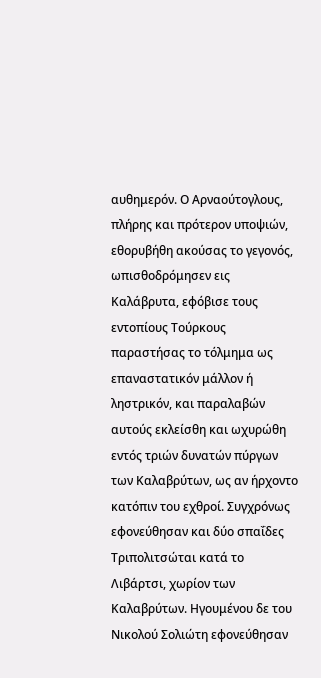αυθημερόν. Ο Αρναούτογλους, πλήρης και πρότερον υποψιών, εθορυβήθη ακούσας το γεγονός, ωπισθοδρόμησεν εις Καλάβρυτα, εφόβισε τους εντοπίους Τούρκους παραστήσας το τόλμημα ως επαναστατικόν μάλλον ή ληστρικόν, και παραλαβών αυτούς εκλείσθη και ωχυρώθη εντός τριών δυνατών πύργων των Καλαβρύτων, ως αν ήρχοντο κατόπιν του εχθροί. Συγχρόνως εφονεύθησαν και δύο σπαΐδες Τριπολιτσώται κατά το Λιβάρτσι, χωρίον των Καλαβρύτων. Ηγουμένου δε του Νικολού Σολιώτη εφονεύθησαν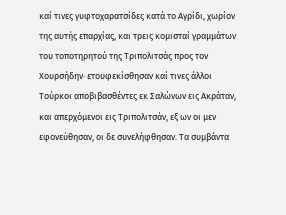καί τινες γυφτοχαρατσίδες κατά το Αγρίδι, χωρίον της αυτής επαρχίας, και τρεις κομισταί γραμμάτων του τοποτηρητού της Τριπολιτσάς προς τον Χουρσήδην· ετουφεκίσθησαν καί τινες άλλοι Τούρκοι αποβιβασθέντες εκ Σαλώνων εις Ακράταν, και απερχόμενοι εις Τριπολιτσάν, εξ ων οι μεν εφονεύθησαν, οι δε συνελήφθησαν. Τα συμβάντα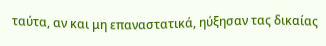ταύτα, αν και μη επαναστατικά, ηύξησαν τας δικαίας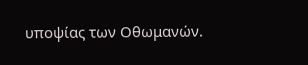υποψίας των Οθωμανών.